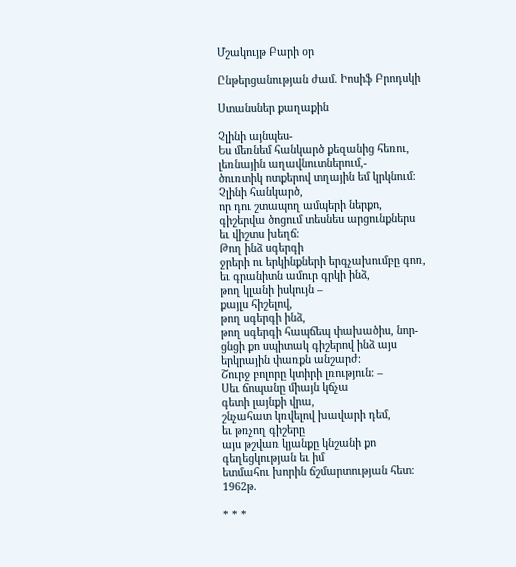Մշակույթ Բարի օր

Ընթերցանության ժամ. Իոսիֆ Բրոդսկի

Ստանսներ քաղաքին

Չլինի այնպես-
Ես մեռնեմ հանկարծ քեզանից հեռու,
լեռնային աղավնուտներում,-
ծուռտիկ ոտքերով տղային եմ կրկնում։
Չլինի հանկարծ,
որ դու շտապող ամպերի ներքո,
գիշերվա ծոցում տեսնես արցունքներս
եւ վիշտս խեղճ։
Թող ինձ սգերգի
ջրերի ու երկինքների երգչախումբը գոռ,
եւ գրանիտն ամուր գրկի ինձ,
թող կլանի իսկույն –
քայլս հիշելով,
թող սգերգի ինձ,
թող սգերգի հապճեպ փախածիս, նոր-
ցնցի քո սպիտակ գիշերով ինձ այս
երկրային փառքն անշարժ։
Շուրջ բոլորը կտիրի լռություն։ –
Սեւ ճոպանը միայն կճչա
գետի լայնքի վրա,
շնչահատ կռվելով խավարի դեմ,
եւ թռչող գիշերը
այս թշվառ կյանքը կնշանի քո
գեղեցկության եւ իմ
ետմահու խորին ճշմարտության հետ։
1962թ.

* * *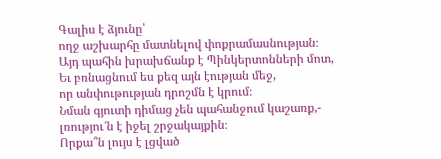Գալիս է ձյունը՝
ողջ աշխարհը մատնելով փոքրամասնության։
Այդ պահին խրախճանք է Պինկերտոնների մոտ,
Եւ բռնացնում ես քեզ այն էության մեջ,
որ անփութության դրոշմն է կրում։
Նման գյուտի դիմաց չեն պահանջում կաշառք,-
լռությու՜ն է իջել շրջակայքին։
Որքա՞ն լույս է լցված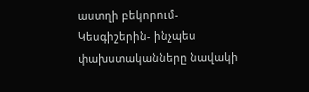աստղի բեկորում-
Կեսգիշերին- ինչպես փախստականները նավակի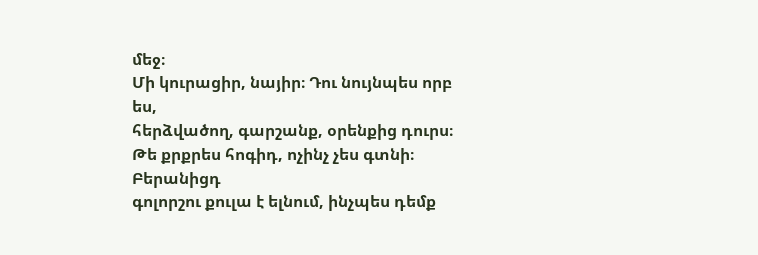մեջ։
Մի կուրացիր, նայիր։ Դու նույնպես որբ ես,
հերձվածող, գարշանք, օրենքից դուրս։
Թե քրքրես հոգիդ, ոչինչ չես գտնի։ Բերանիցդ
գոլորշու քուլա է ելնում, ինչպես դեմք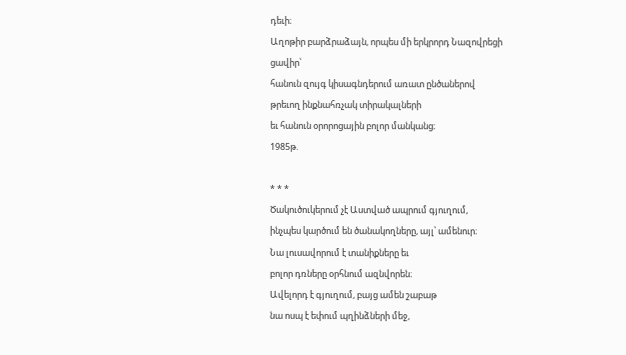դեւի։
Աղոթիր բարձրաձայն, որպես մի երկրորդ Նազովրեցի
ցավիր՝
հանուն զույգ կիսագնդերում առատ ընծաներով
թրեւող ինքնահռչակ տիրակալների
եւ հանուն օրորոցային բոլոր մանկանց։
1985թ.

* * *
Ծակուծուկերում չէ Աստված ապրում գյուղում,
ինչպես կարծում են ծանակողները, այլ՝ ամենուր։
Նա լուսավորում է տանիքները եւ
բոլոր դռները օրհնում ազնվորեն։
Ավելորդ է գյուղում, բայց ամեն շաբաթ
նա ոսպ է եփում պղինձների մեջ,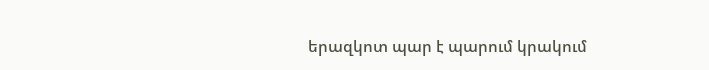երազկոտ պար է պարում կրակում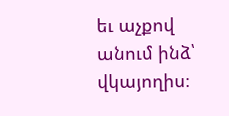եւ աչքով անում ինձ՝ վկայողիս։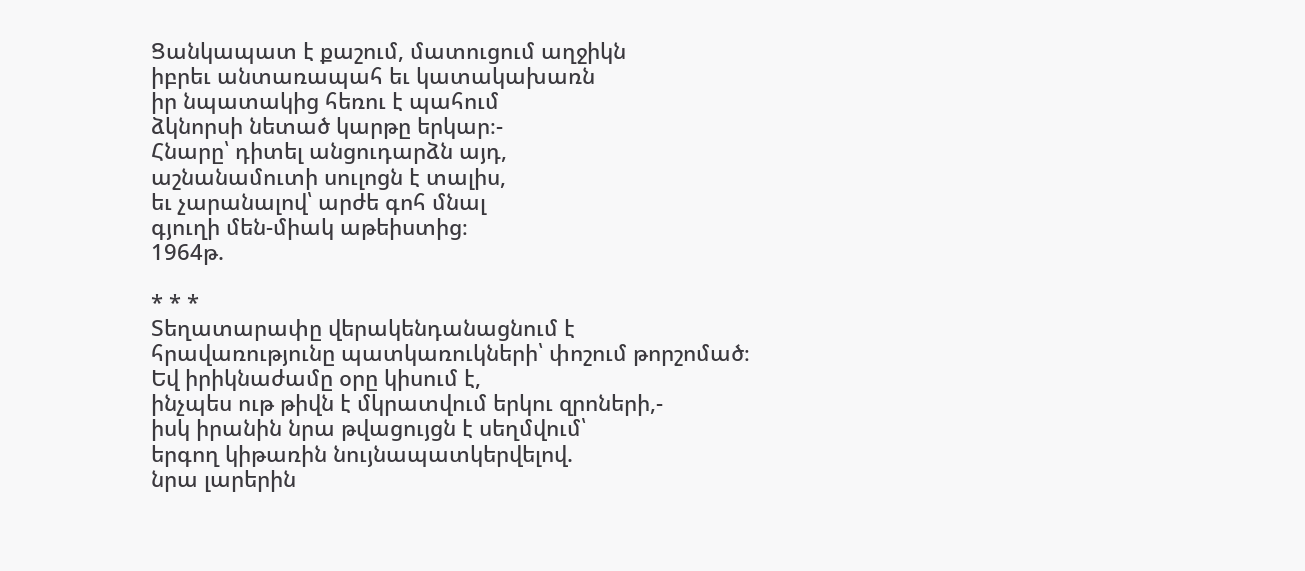Ցանկապատ է քաշում, մատուցում աղջիկն
իբրեւ անտառապահ եւ կատակախառն
իր նպատակից հեռու է պահում
ձկնորսի նետած կարթը երկար։-
Հնարը՝ դիտել անցուդարձն այդ,
աշնանամուտի սուլոցն է տալիս,
եւ չարանալով՝ արժե գոհ մնալ
գյուղի մեն-միակ աթեիստից։
1964թ.

* * *
Տեղատարափը վերակենդանացնում է
հրավառությունը պատկառուկների՝ փոշում թորշոմած։
Եվ իրիկնաժամը օրը կիսում է,
ինչպես ութ թիվն է մկրատվում երկու զրոների,-
իսկ իրանին նրա թվացույցն է սեղմվում՝
երգող կիթառին նույնապատկերվելով.
նրա լարերին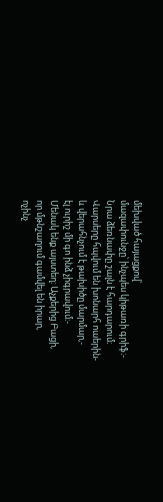մեխված հայացքով՝
մազափունջը՝ ինչպես կիթառի գրիֆ։-
Նրա ձեռնափը շալն է հարդարում։
Վարսերը հպվում են խոնարհ ոաերին-
և վերահնչում է թախիծը մարմար,-
էլ ուրիշ մի գո ինձ չիգրավում։-
Մենակ ենք այստեղ։ Աչքերից Բացի,
որ մթնշաղում գամվել են իրար,
ոչինչ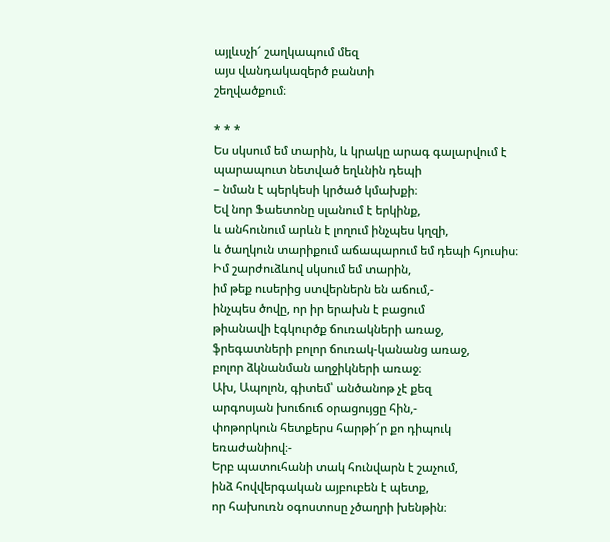այլևսչի՜ շաղկապում մեզ
այս վանդակազերծ բանտի
շեղվածքում։

* * *
Ես սկսում եմ տարին, և կրակը արագ գալարվում է
պարապուտ նետված եղևնին դեպի
– նման է պերկեսի կրծած կմախքի։
Եվ նոր Ֆաետոնը սլանում է երկինք,
և անհունում արևն է լողում ինչպես կղզի,
և ծաղկուն տարիքում աճապարում եմ դեպի հյուսիս։
Իմ շարժուձևով սկսում եմ տարին,
իմ թեք ուսերից ստվերներն են աճում,-
ինչպես ծովը, որ իր երախն է բացում
թիանավի էգկուրծք ճուռակների առաջ,
ֆրեգատների բոլոր ճուռակ-կանանց առաջ,
բոլոր ձկնանման աղջիկների առաջ։
Ախ, Ապոլոն, գիտեմ՝ անծանոթ չէ քեզ
արգոսյան խուճուճ օրացույցը հին,-
փոթորկուն հետքերս հարթի՜ր քո դիպուկ
եռաժանիով։-
Երբ պատուհանի տակ հունվարն է շաչում,
ինձ հովվերգական այբուբեն է պետք,
որ հախուռն օգոստոսը չծաղրի խենթին։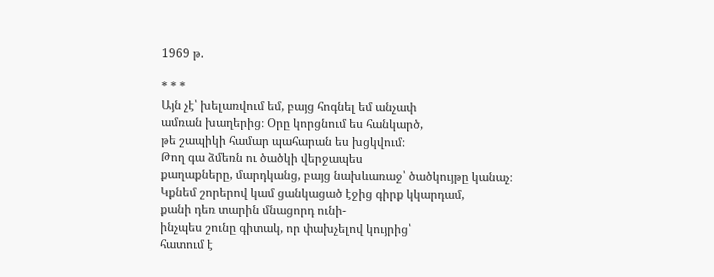1969 թ.

* * *
Այն չէ՝ խելառվում եմ, բայց հոգնել եմ անչափ
ամռան խաղերից։ Օրը կորցնում ես հանկարծ,
թե շապիկի համար պահարան ես խցկվում։
Թող գա ձմեռն ու ծածկի վերջապես
քաղաքները, մարդկանց, բայց նախևառաջ՝ ծածկույթը կանաչ։
Կքնեմ շորերով կամ ցանկացած էջից գիրք կկարդամ,
քանի դեռ տարին մնացորդ ունի-
ինչպես շունը գիտակ, որ փախչելով կույրից՝
հատում է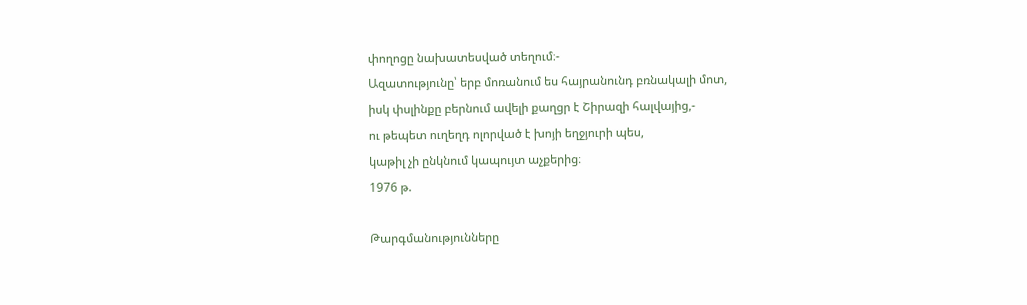փողոցը նախատեսված տեղում։-
Ազատությունը՝ երբ մոռանում ես հայրանունդ բռնակալի մոտ,
իսկ փսլինքը բերնում ավելի քաղցր է Շիրազի հալվայից,-
ու թեպետ ուղեղդ ոլորված է խոյի եղջյուրի պես,
կաթիլ չի ընկնում կապույտ աչքերից։
1976 թ.

Թարգմանությունները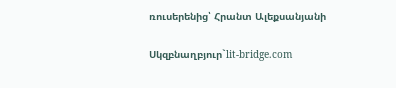ռուսերենից՝ Հրանտ Ալեքսանյանի

Սկզբնաղբյուր`lit-bridge.com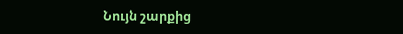Նույն շարքից